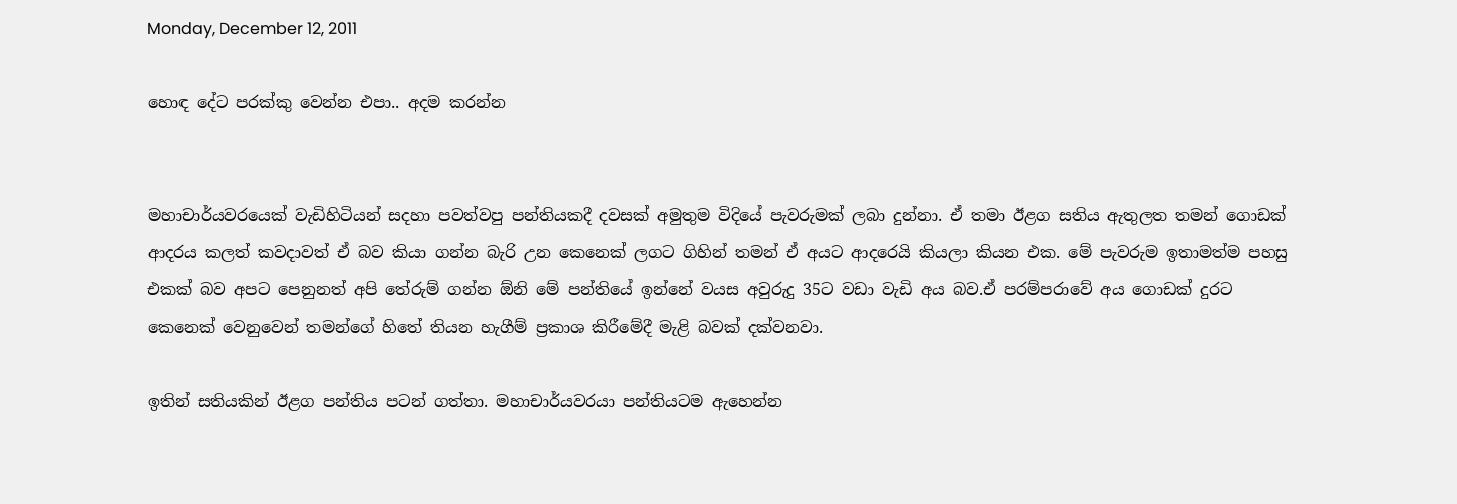Monday, December 12, 2011

හොඳ දේට පරක්කු වෙන්න එපා.. අදම කරන්න


මහාචාර්යවරයෙක් වැඩිහිටියන් සදහා පවත්වපු පන්තියකදී දවසක් අමුතුම විදියේ පැවරුමක් ලබා දුන්නා. ඒ තමා ඊළග සතිය ඇතුලත තමන් ගොඩක් ආදරය කලත් කවදාවත් ඒ බව කියා ගන්න බැරි උන කෙනෙක් ලගට ගිහින් තමන් ඒ අයට ආදරෙයි කියලා කියන එක. මේ පැවරුම ඉතාමත්ම පහසු එකක් බව අපට පෙනුනත් අපි තේරුම් ගන්න ඕනි මේ පන්තියේ ඉන්නේ වයස අවුරුදු 35ට වඩා වැඩි අය බව.ඒ පරම්පරාවේ අය ගොඩක් දුරට කෙනෙක් වෙනුවෙන් තමන්ගේ හිතේ තියන හැගීම් ප්‍රකාශ කිරීමේදී මැළි බවක් දක්වනවා.

ඉතින් සතියකින් ඊළග පන්තිය පටන් ගත්තා. මහාචාර්යවරයා පන්තියටම ඇහෙන්න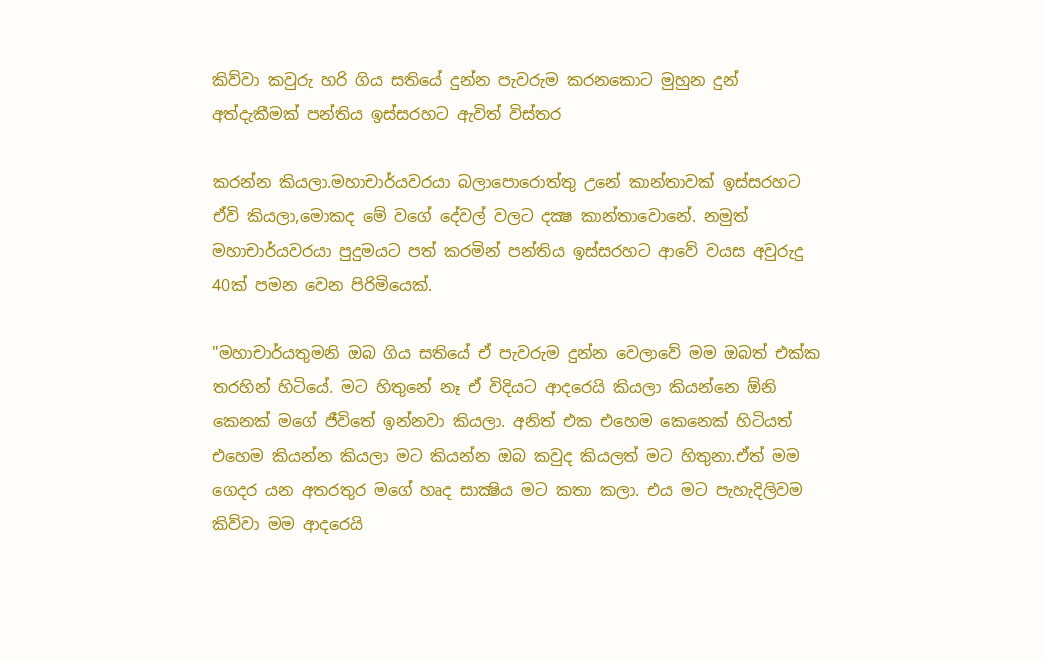කිව්වා කවුරු හරි ගිය සතියේ දුන්න පැවරුම කරනකොට මුහුන දුන් අත්දැකීමක් පන්තිය ඉස්සරහට ඇවිත් විස්තර

කරන්න කියලා.මහාචාර්යවරයා බලාපොරොත්තු උනේ කාන්තාවක් ඉස්සරහට ඒවි කියලා,මොකද මේ වගේ දේවල් වලට දක්‍ෂ කාන්තාවොනේ. නමුත් මහාචාර්යවරයා පුදුමයට පත් කරමින් පන්තිය ඉස්සරහට ආවේ වයස අවුරුදු 40ක් පමන වෙන පිරිමියෙක්.

"මහාචාර්යතුමනි ඔබ ගිය සතියේ ඒ පැවරුම දුන්න වෙලාවේ මම ඔබත් එක්ක තරහින් හිටියේ. මට හිතුනේ නෑ ඒ විදියට ආදරෙයි කියලා කියන්නෙ ඕනි කෙනක් මගේ ජීවිතේ ඉන්නවා කියලා. අනිත් එක එහෙම කෙනෙක් හිටියත් එහෙම කියන්න කියලා මට කියන්න ඔබ කවුද කියලත් මට හිතුනා.ඒත් මම ගෙදර යන අතරතුර මගේ හෘද සාක්‍ෂිය මට කතා කලා. එය මට පැහැදිලිවම කිව්වා මම ආදරෙයි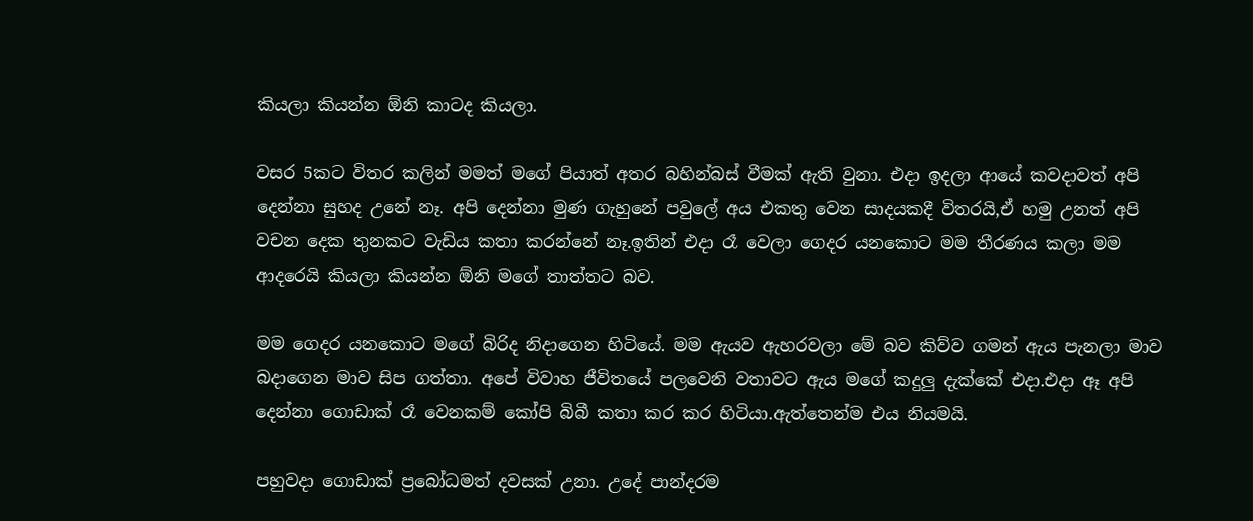කියලා කියන්න ඕනි කාටද කියලා.

වසර 5කට විතර කලින් මමත් මගේ පියාත් අතර බහින්බස් වීමක් ඇති වුනා. එදා ඉදලා ආයේ කවදාවත් අපි දෙන්නා සුහද උනේ නෑ. අපි දෙන්නා මුණ ගැහුනේ පවුලේ අය එකතු වෙන සාදයකදී විතරයි,ඒ හමු උනත් අපි වචන දෙක තුනකට වැඩිය කතා කරන්නේ නෑ.ඉතින් එදා රෑ වෙලා ගෙදර යනකොට මම තීරණය කලා මම ආදරෙයි කියලා කියන්න ඕනි මගේ තාත්තට බව.

මම ගෙදර යනකොට මගේ බිරිද නිදාගෙන හිටියේ. මම ඇයව ඇහරවලා මේ බව කිව්ව ගමන් ඇය පැනලා මාව බදාගෙන මාව සිප ගත්තා. අපේ විවාහ ජීවිතයේ පලවෙනි වතාවට ඇය මගේ කදුලු දැක්කේ එදා.එදා ඈ අපි දෙන්නා ගොඩාක් රෑ වෙනකම් කෝපි බිබී කතා කර කර හිටියා.ඇත්තෙන්ම එය නියමයි.

පහුවදා ගොඩාක් ප්‍රබෝධමත් දවසක් උනා. උදේ පාන්දරම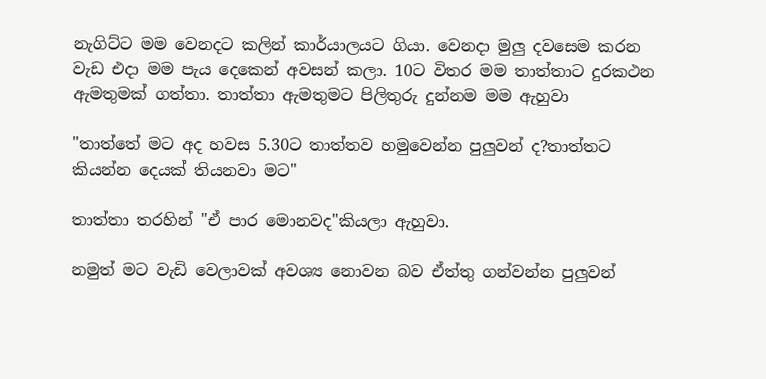නැගිට්ට මම වෙනදට කලින් කාර්යාලයට ගියා. වෙනදා මුලු දවසෙම කරන වැඩ එදා මම පැය දෙකෙන් අවසන් කලා. 10ට විතර මම තාත්තාට දුරකථන ඇමතුමක් ගත්තා. තාත්තා ඇමතුමට පිලිතුරු දුන්නම මම ඇහුවා

"තාත්තේ මට අද හවස 5.30ට තාත්තව හමුවෙන්න පුලුවන් ද?තාත්තට කියන්න දෙයක් තියනවා මට"

තාත්තා තරහින් "ඒ පාර මොනවද"කියලා ඇහුවා.

නමුත් මට වැඩි වෙලාවක් අවශ්‍ය නොවන බව ඒත්තු ගන්වන්න පුලුවන්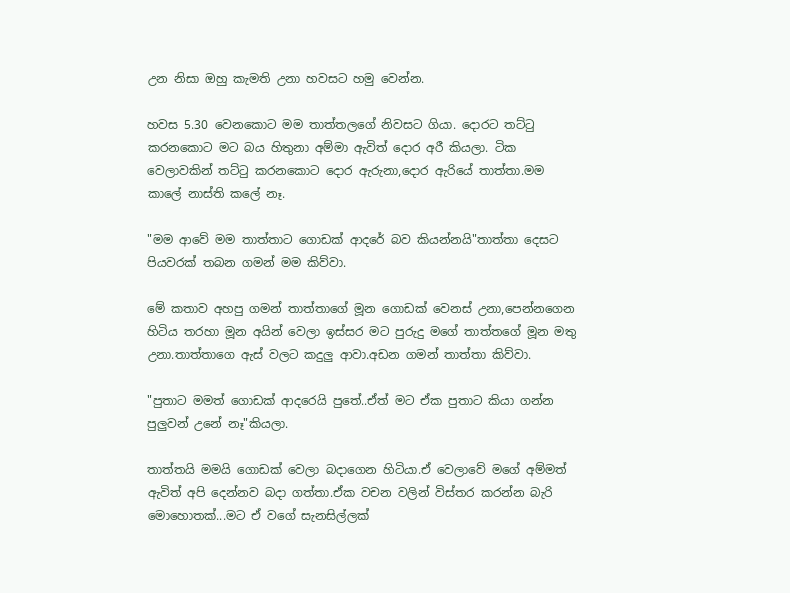උන නිසා ඔහු කැමති උනා හවසට හමු වෙන්න.

හවස 5.30 වෙනකොට මම තාත්තලගේ නිවසට ගියා. දොරට තට්ටු කරනකොට මට බය හිතුනා අම්මා ඇවිත් දොර අරී කියලා. ටික වෙලාවකින් තට්ටු කරනකොට දොර ඇරුනා,දොර ඇරියේ තාත්තා.මම කාලේ නාස්ති කලේ නෑ.

"මම ආවේ මම තාත්තාට ගොඩක් ආදරේ බව කියන්නයි"තාත්තා දෙසට පියවරක් තබන ගමන් මම කිව්වා.

මේ කතාව අහපු ගමන් තාත්තාගේ මූන ගොඩක් වෙනස් උනා,පෙන්නගෙන හිටිය තරහා මූන අයින් වෙලා ඉස්සර මට පුරුදු මගේ තාත්තගේ මූන මතු උනා.තාත්තාගෙ ඇස් වලට කදුලු ආවා.අඩන ගමන් තාත්තා කිව්වා.

"පුතාට මමත් ගොඩක් ආදරෙයි පුතේ..ඒත් මට ඒක පුතාට කියා ගන්න පුලුවන් උනේ නෑ"කියලා.

තාත්තයි මමයි ගොඩක් වෙලා බදාගෙන හිටියා.ඒ වෙලාවේ මගේ අම්මත් ඇවිත් අපි දෙන්නව බදා ගත්තා.ඒක වචන වලින් විස්තර කරන්න බැරි මොහොතක්...මට ඒ වගේ සැනසිල්ලක්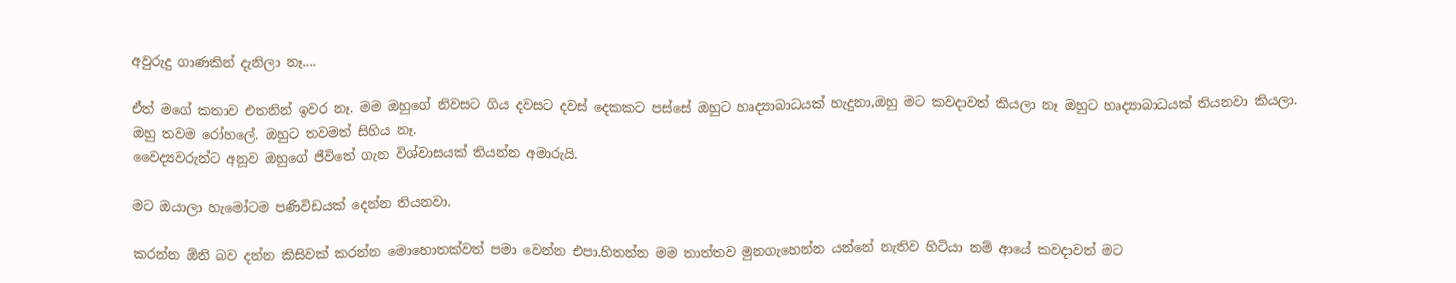අවුරුදු ගාණකින් දැනිලා නෑ....

ඒත් මගේ කතාව එතනින් ඉවර නෑ. මම ඔහුගේ නිවසට ගිය දවසට දවස් දෙකකට පස්සේ ඔහුට හෘද්‍යාබාධයක් හැදුනා,ඔහු මට කවදාවත් කියලා නෑ ඔහුට හෘද්‍යාබාධයක් තියනවා කියලා. ඔහු තවම රෝහලේ. ඔහුට තවමත් සිහිය නෑ.
වෛද්‍යවරුන්ට අනූව ඔහුගේ ජීවිතේ ගැන විශ්වාසයක් තියන්න අමාරුයි.

මට ඔයාලා හැමෝටම පණිවිඩයක් දෙන්න තියනවා.

කරන්න ඕනි බව දන්න කිසිවක් කරන්න මොහොතක්වත් පමා වෙන්න එපා.හිතන්න මම තාත්තව මුනගැහෙන්න යන්නේ නැතිව හිටියා නම් ආයේ කවදාවත් මට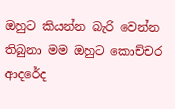ඔහුට කියන්න බැරි වෙන්න තිබුනා මම ඔහුට කොච්චර ආදරේද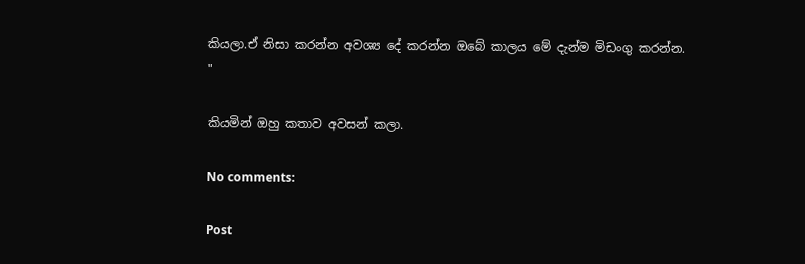කියලා.ඒ නිසා කරන්න අවශ්‍ය දේ කරන්න ඔබේ කාලය මේ දැන්ම මිඩංගු කරන්න.
"

කියමින් ඔහු කතාව අවසන් කලා.

No comments:

Post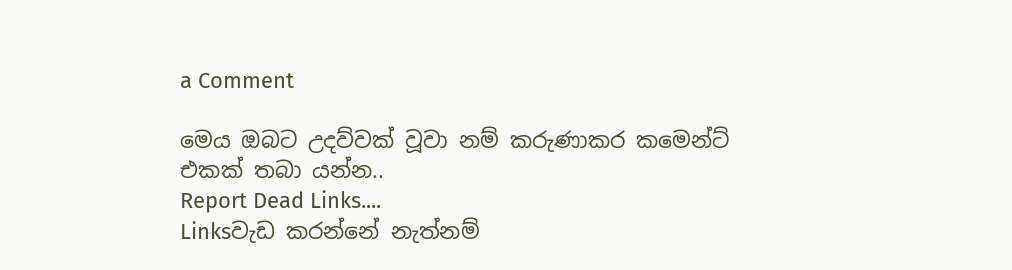a Comment

මෙය ඔබට උදව්වක් වූවා නම් කරුණාකර කමෙන්ට් එකක් තබා යන්න..
Report Dead Links....
Linksවැඩ කරන්නේ නැත්නම්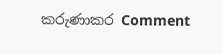කරුණාකර Comment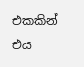එකකින් එය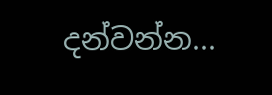දන්වන්න...